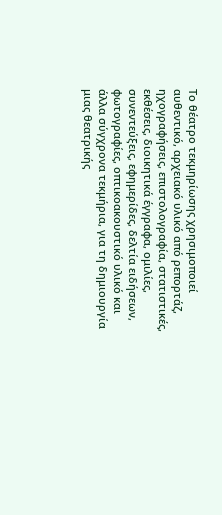Το θέατρο τεκμηρίωσης χρησιμοποιεί αυθεντικό, αρχειακό υλικό από ρεπορτάζ, ηχογραφήσεις, επιστολογραφία, στατιστικές, εκθέσεις, διοικητικά έγγραφα, ομιλίες, συνεντεύξεις, εφημερίδες, δελτία ειδήσεων, φωτογραφίες, οπτικοακουστικό υλικό και άλλα σύγχρονα τεκμήρια, για τη δημιουργία μιας θεατρικής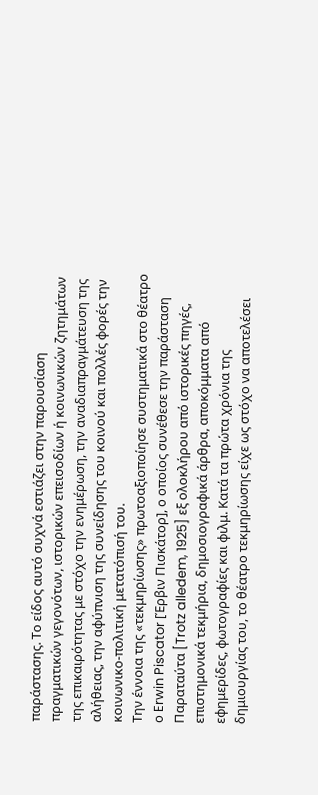παράστασης. Το είδος αυτό συχνά εστιάζει στην παρουσίαση πραγματικών γεγονότων, ιστορικών επεισοδίων ή κοινωνικών ζητημάτων της επικαιρότητας με στόχο την ενημέρωση, την αναδιαπραγμάτευση της αλήθειας, την αφύπνιση της συνείδησης του κοινού και πολλές φορές την κοινωνικο-πολιτική μετατόπισή του.
Την έννοια της «τεκμηρίωσης» πρωτοαξιοποίησε συστηματικά στο θέατρο ο Erwin Piscator [Έρβιν Πισκάτορ], ο οποίος συνέθεσε την παράσταση Παραταύτα [Trotz alledem, 1925] εξ ολοκλήρου από ιστορικές πηγές, επιστημονικά τεκμήρια, δημοσιογραφικά άρθρα, αποκόμματα από εφημερίδες, φωτογραφίες και φιλμ. Κατά τα πρώτα χρόνια της δημιουργίας του, το θέατρο τεκμηρίωσης είχε ως στόχο να αποτελέσει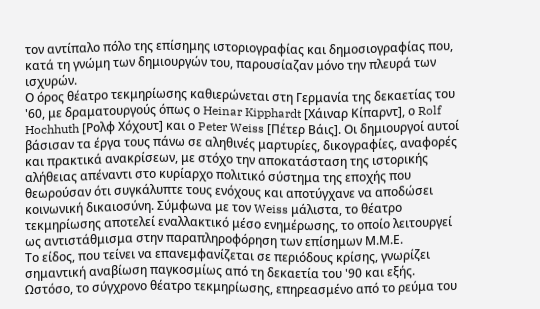τον αντίπαλο πόλο της επίσημης ιστοριογραφίας και δημοσιογραφίας που, κατά τη γνώμη των δημιουργών του, παρουσίαζαν μόνο την πλευρά των ισχυρών.
Ο όρος θέατρο τεκμηρίωσης καθιερώνεται στη Γερμανία της δεκαετίας του '60, με δραματουργούς όπως ο Heinar Kipphardt [Χάιναρ Κίπαρντ], ο Rolf Hochhuth [Ρολφ Χόχουτ] και ο Peter Weiss [Πέτερ Βάις]. Οι δημιουργοί αυτοί βάσισαν τα έργα τους πάνω σε αληθινές μαρτυρίες, δικογραφίες, αναφορές και πρακτικά ανακρίσεων, με στόχο την αποκατάσταση της ιστορικής αλήθειας απέναντι στο κυρίαρχο πολιτικό σύστημα της εποχής που θεωρούσαν ότι συγκάλυπτε τους ενόχους και αποτύγχανε να αποδώσει κοινωνική δικαιοσύνη. Σύμφωνα με τον Weiss μάλιστα, το θέατρο τεκμηρίωσης αποτελεί εναλλακτικό μέσο ενημέρωσης, το οποίο λειτουργεί ως αντιστάθμισμα στην παραπληροφόρηση των επίσημων Μ.Μ.Ε.
Το είδος, που τείνει να επανεμφανίζεται σε περιόδους κρίσης, γνωρίζει σημαντική αναβίωση παγκοσμίως από τη δεκαετία του '90 και εξής. Ωστόσο, το σύγχρονο θέατρο τεκμηρίωσης, επηρεασμένο από το ρεύμα του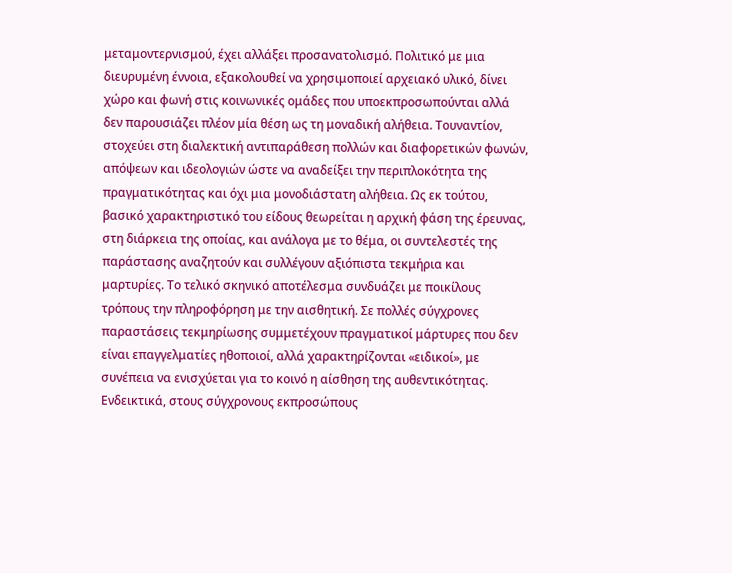μεταμοντερνισμού, έχει αλλάξει προσανατολισμό. Πολιτικό με μια διευρυμένη έννοια, εξακολουθεί να χρησιμοποιεί αρχειακό υλικό, δίνει χώρο και φωνή στις κοινωνικές ομάδες που υποεκπροσωπούνται αλλά δεν παρουσιάζει πλέον μία θέση ως τη μοναδική αλήθεια. Τουναντίον, στοχεύει στη διαλεκτική αντιπαράθεση πολλών και διαφορετικών φωνών, απόψεων και ιδεολογιών ώστε να αναδείξει την περιπλοκότητα της πραγματικότητας και όχι μια μονοδιάστατη αλήθεια. Ως εκ τούτου, βασικό χαρακτηριστικό του είδους θεωρείται η αρχική φάση της έρευνας, στη διάρκεια της οποίας, και ανάλογα με το θέμα, οι συντελεστές της παράστασης αναζητούν και συλλέγουν αξιόπιστα τεκμήρια και μαρτυρίες. Το τελικό σκηνικό αποτέλεσμα συνδυάζει με ποικίλους τρόπους την πληροφόρηση με την αισθητική. Σε πολλές σύγχρονες παραστάσεις τεκμηρίωσης συμμετέχουν πραγματικοί μάρτυρες που δεν είναι επαγγελματίες ηθοποιοί, αλλά χαρακτηρίζονται «ειδικοί», με συνέπεια να ενισχύεται για το κοινό η αίσθηση της αυθεντικότητας.
Ενδεικτικά, στους σύγχρονους εκπροσώπους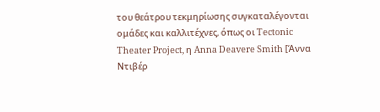του θεάτρου τεκμηρίωσης συγκαταλέγονται ομάδες και καλλιτέχνες, όπως οι Tectonic Theater Project, η Anna Deavere Smith [Άννα Ντιβέρ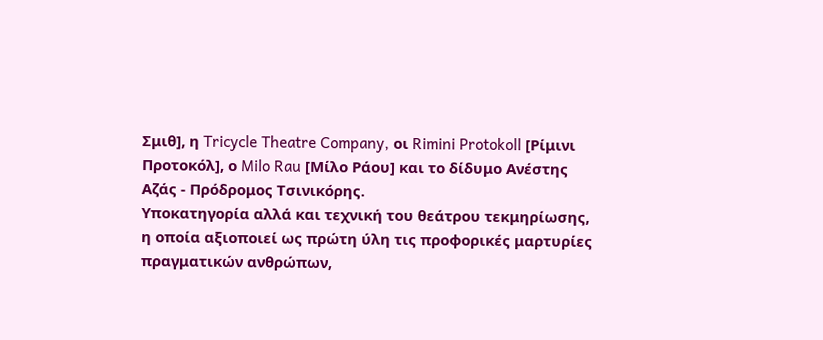Σμιθ], η Tricycle Theatre Company, οι Rimini Protokoll [Ρίμινι Προτοκόλ], ο Milo Rau [Μίλο Ράου] και το δίδυμο Ανέστης Αζάς - Πρόδρομος Τσινικόρης.
Υποκατηγορία αλλά και τεχνική του θεάτρου τεκμηρίωσης, η οποία αξιοποιεί ως πρώτη ύλη τις προφορικές μαρτυρίες πραγματικών ανθρώπων,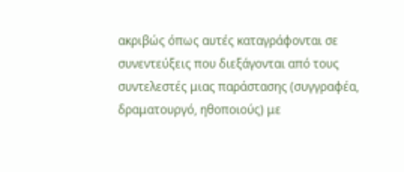ακριβώς όπως αυτές καταγράφονται σε συνεντεύξεις που διεξάγονται από τους συντελεστές μιας παράστασης (συγγραφέα, δραματουργό, ηθοποιούς) με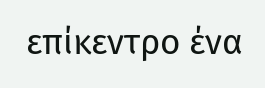επίκεντρο ένα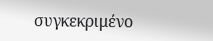συγκεκριμένο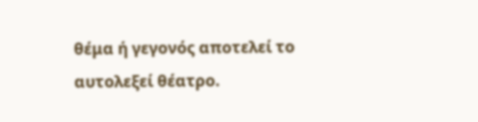θέμα ή γεγονός αποτελεί το αυτολεξεί θέατρο.